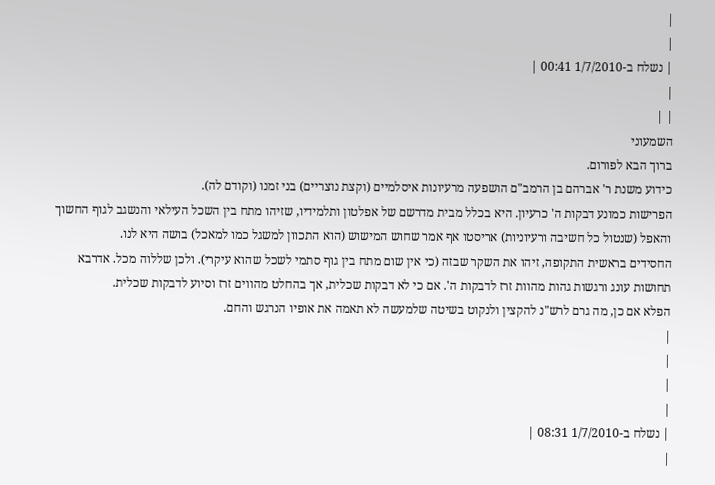|
|
| נשלח ב-1/7/2010 00:41 |
|
| |
השמעוני
ברוך הבא לפורום.
כידוע משנת ר' אברהם בן הרמב"ם הושפעה מרעיונות איסלמיים (וקצת נוצריים) בני זמנו (וקודם לה).
הפרישות כמונע דבקות ה' כרעיון. היא בכלל מבית מדרשם של אפלטון ותלמידיו, שזיהו מתח בין השכל העילאי והנשגב לגוף החשוך והאפל (שנטול כל חשיבה ורעיוניות) אריסטו אף אמר שחוש המישוש (הוא התכוון למשגל כמו למאכל) בושה היא לנו.
החסידים בראשית התקופה, זיהו את השקר שבזה (כי אין שום מתח בין גוף סתמי לשכל שהוא עיקרי). ולכן שללוה מכל. אדרבא תחושות עונג ורגשות גהות מהוות זרז לדבקות ה'. אם כי לא דבקות שכלית, אך בהחלט מהווים זרז וסיוע לדבקות שכלית.
הפלא אם כן, מה גרם לרש"נ להקצין ולנקוט בשיטה שלמעשה לא תאמה את אופיו הנרגש והחם.
|
|
|
|
| נשלח ב-1/7/2010 08:31 |
|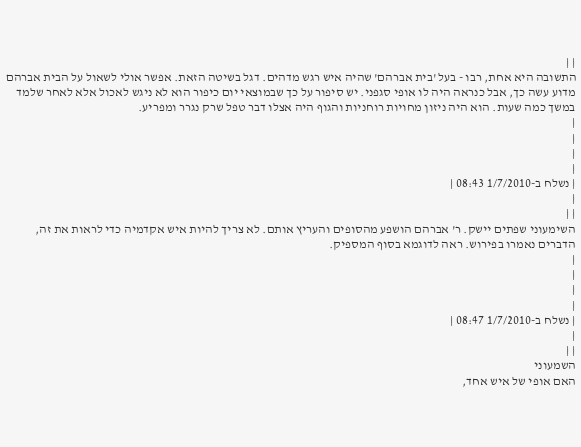| |
התשובה היא אחת, רבו - בעל 'בית אברהם' שהיה איש רגש מדהים. דגל בשיטה הזאת. אפשר אולי לשאול על הבית אברהם מדוע עשה כך, אבל כנראה היה לו אופי סגפני. יש סיפור על כך שבמוצאי יום כיפור הוא לא ניגש לאכול אלא לאחר שלמד במשך כמה שעות. הוא היה ניזון מחויות רוחניות והגוף היה אצלו דבר טפל שרק נגרר ומפריע.
|
|
|
|
| נשלח ב-1/7/2010 08:43 |
|
| |
השימעוני שפתים יישק. ר' אברהם הושפע מהסופים והעריץ אותם. לא צריך להיות איש אקדמיה כדי לראות את זה, הדברים נאמרו בפירוש. ראה לדוגמא בסוף המספיק.
|
|
|
|
| נשלח ב-1/7/2010 08:47 |
|
| |
השמעוני
האם אופי של איש אחד,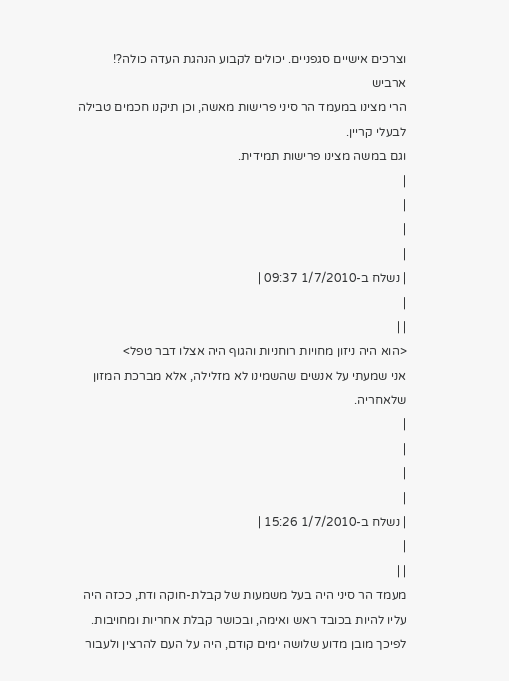וצרכים אישיים סגפניים. יכולים לקבוע הנהגת העדה כולה?!
ארביש
הרי מצינו במעמד הר סיני פרישות מאשה, וכן תיקנו חכמים טבילה לבעלי קריין.
וגם במשה מצינו פרישות תמידית.
|
|
|
|
| נשלח ב-1/7/2010 09:37 |
|
| |
<הוא היה ניזון מחויות רוחניות והגוף היה אצלו דבר טפל>
אני שמעתי על אנשים שהשמינו לא מזלילה, אלא מברכת המזון שלאחריה.
|
|
|
|
| נשלח ב-1/7/2010 15:26 |
|
| |
מעמד הר סיני היה בעל משמעות של קבלת-חוקה ודת, ככזה היה עליו להיות בכובד ראש ואימה, ובכושר קבלת אחריות ומחויבות.
לפיכך מובן מדוע שלושה ימים קודם, היה על העם להרצין ולעבור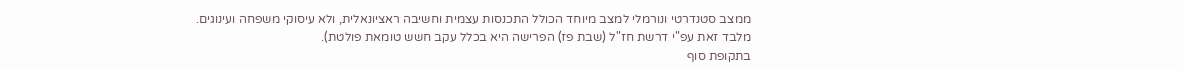ממצב סטנדרטי ונורמלי למצב מיוחד הכולל התכנסות עצמית וחשיבה ראציונאלית, ולא עיסוקי משפחה ועינוגים.
מלבד זאת עפ"י דרשת חז"ל (שבת פז) הפרישה היא בכלל עקב חשש טומאת פולטת).
בתקופת סוף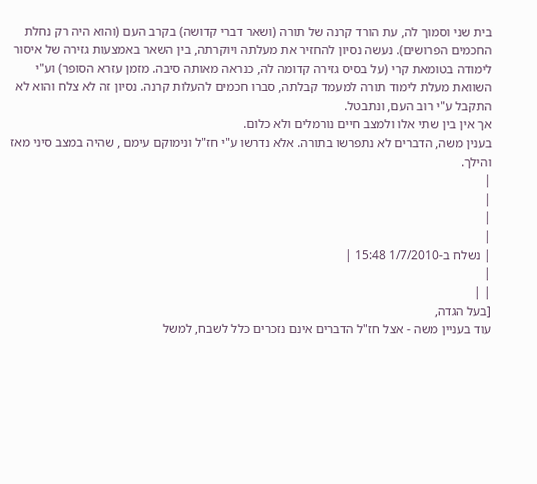בית שני וסמוך לה, עת הורד קרנה של תורה (ושאר דברי קדושה) בקרב העם (והוא היה רק נחלת החכמים הפרושים). נעשה נסיון להחזיר את מעלתה ויוקרתה, בין השאר באמצעות גזירה של איסור לימודה בטומאת קרי (על בסיס גזירה קדומה לה, כנראה מאותה סיבה. מזמן עזרא הסופר) וע"י השוואת מעלת לימוד תורה למעמד קבלתה, סברו חכמים להעלות קרנה. נסיון זה לא צלח והוא לא התקבל ע"י רוב העם, ונתבטל.
אך אין בין שתי אלו ולמצב חיים נורמלים ולא כלום.
בענין משה, הדברים לא נתפרשו בתורה. אלא נדרשו ע"י חז"ל ונימוקם עימם , שהיה במצב סיני מאז והילך.
|
|
|
|
| נשלח ב-1/7/2010 15:48 |
|
| |
[בעל הגדה,
עוד בעניין משה - אצל חז"ל הדברים אינם נזכרים כלל לשבח, למשל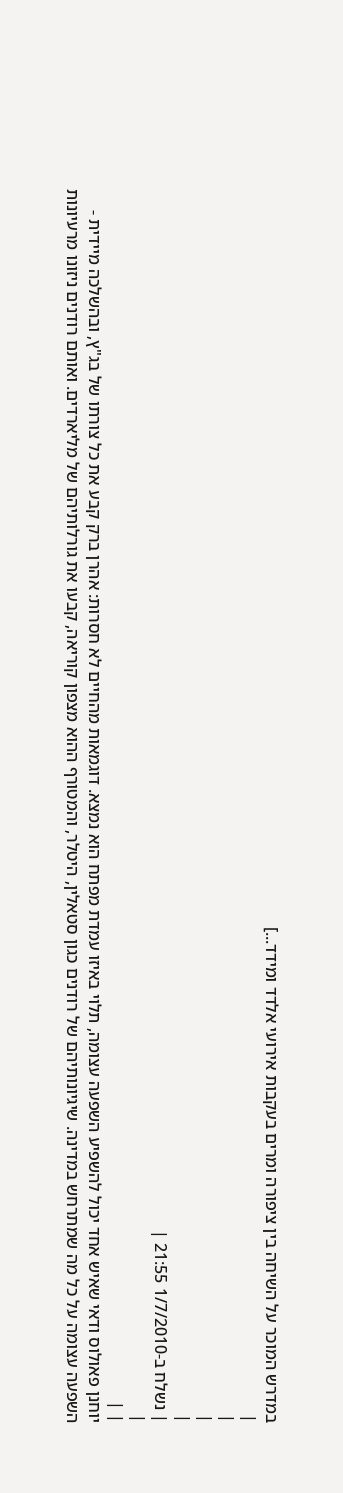במדרש המוכר על השיחה בין ציפורה ומרים בעקבות אירועי אלדד ומידד...]
|
|
|
|
| נשלח ב-1/7/2010 21:55 |
|
| |
יוחנן פאולוס ודאי שאיש אחד יכול להשפיע השפעה עצומה, תלוי באיזו עמדת מפתח הוא נמצא. דוגמאות מהחיים לא חסרות: אהרן ברק קבע את כל צורתו של בג"ץ, ובהשלכה מיידית - השפעה עצומה על כל מה שמתרחש במדינה. שיגיונותיהם של רודנים כגון סטאלין, היטלר, והמטורף ההוא מצפון קוריאה, קבעו את גורלותיהם של מליארדים. ואותם רודנים ניזונו מרעיונות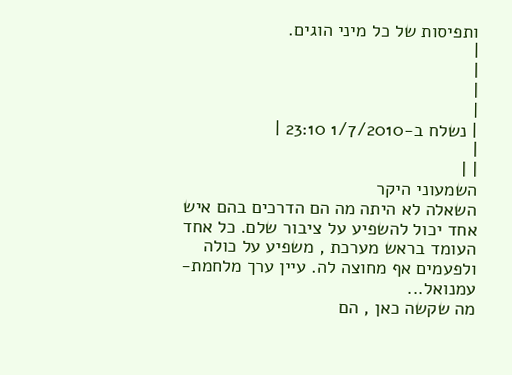ותפיסות של כל מיני הוגים.
|
|
|
|
| נשלח ב-1/7/2010 23:10 |
|
| |
השמעוני היקר
השאלה לא היתה מה הם הדרכים בהם איש אחד יכול להשפיע על ציבור שלם. כל אחד העומד בראש מערכת , משפיע על כולה ולפעמים אף מחוצה לה. עיין ערך מלחמת-עמנואל...
מה שקשה כאן , הם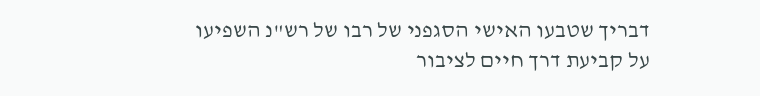דבריך שטבעו האישי הסגפני של רבו של רש"נ השפיעו על קביעת דרך חיים לציבור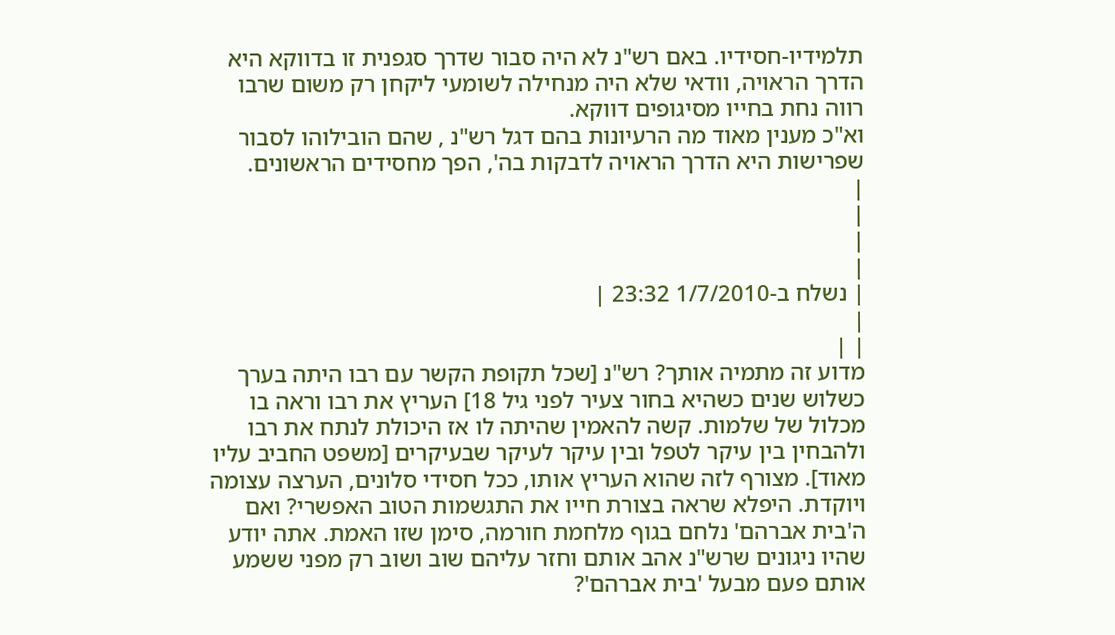תלמידיו-חסידיו. באם רש"נ לא היה סבור שדרך סגפנית זו בדווקא היא הדרך הראויה, וודאי שלא היה מנחילה לשומעי ליקחן רק משום שרבו רווה נחת בחייו מסיגופים דווקא.
וא"כ מענין מאוד מה הרעיונות בהם דגל רש"נ , שהם הובילוהו לסבור שפרישות היא הדרך הראויה לדבקות בה', הפך מחסידים הראשונים.
|
|
|
|
| נשלח ב-1/7/2010 23:32 |
|
| |
מדוע זה מתמיה אותך? רש"נ [שכל תקופת הקשר עם רבו היתה בערך כשלוש שנים כשהיא בחור צעיר לפני גיל 18] העריץ את רבו וראה בו מכלול של שלמות. קשה להאמין שהיתה לו אז היכולת לנתח את רבו ולהבחין בין עיקר לטפל ובין עיקר לעיקר שבעיקרים [משפט החביב עליו מאוד]. מצורף לזה שהוא העריץ אותו, ככל חסידי סלונים, הערצה עצומה ויוקדת. היפלא שראה בצורת חייו את התגשמות הטוב האפשרי? ואם ה'בית אברהם' נלחם בגוף מלחמת חורמה, סימן שזו האמת. אתה יודע שהיו ניגונים שרש"נ אהב אותם וחזר עליהם שוב ושוב רק מפני ששמע אותם פעם מבעל 'בית אברהם'?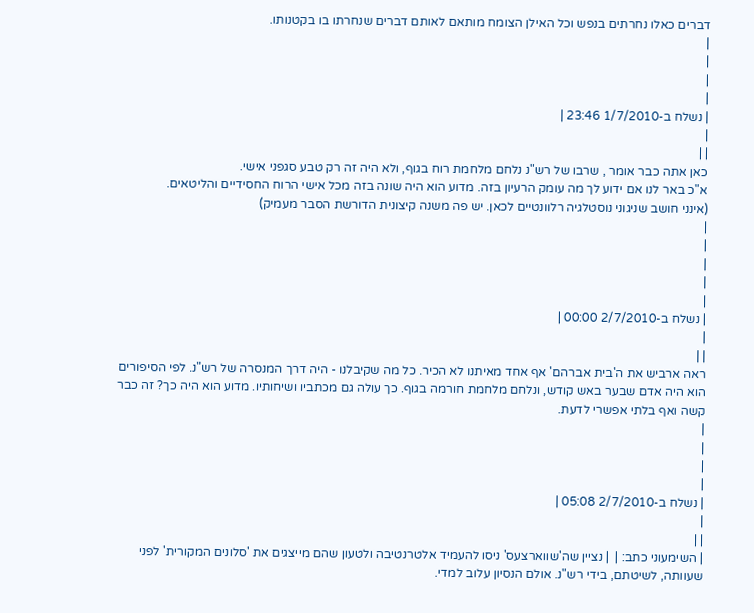דברים כאלו נחרתים בנפש וכל האילן הצומח מותאם לאותם דברים שנחרתו בו בקטנותו.
|
|
|
|
| נשלח ב-1/7/2010 23:46 |
|
| |
כאן אתה כבר אומר , שרבו של רש"נ נלחם מלחמת רוח בגוף, ולא היה זה רק טבע סגפני אישי.
א"כ באר לנו אם ידוע לך מה עומק הרעיון בזה. מדוע הוא היה שונה בזה מכל אישי הרוח החסידיים והליטאים.
(אינני חושב שניגוני נוסטלגיה רלוונטיים לכאן. יש פה משנה קיצונית הדורשת הסבר מעמיק)
|
|
|
|
|
| נשלח ב-2/7/2010 00:00 |
|
| |
ראה ארביש את ה'בית אברהם' אף אחד מאיתנו לא הכיר. כל מה שקיבלנו - היה דרך המנסרה של רש"נ. לפי הסיפורים הוא היה אדם שבער באש קודש, ונלחם מלחמת חורמה בגוף. כך עולה גם מכתביו ושיחותיו. מדוע הוא היה כך? זה כבר קשה ואף בלתי אפשרי לדעת.
|
|
|
|
| נשלח ב-2/7/2010 05:08 |
|
| |
| השימעוני כתב: |  | נציין שה'שווארצעס' ניסו להעמיד אלטרנטיבה ולטעון שהם מייצגים את 'סלונים המקורית' לפני שעוותה, לשיטתם, בידי רש"נ. אולם הנסיון עלוב למדי.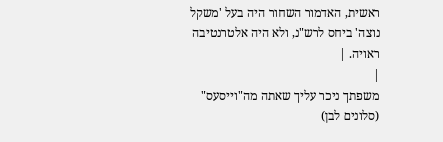ראשית, האדמור השחור היה בעל 'משקל נוצה' ביחס לרש"נ, ולא היה אלטרנטיבה ראויה. |
|
משפתך ניכר עליך שאתה מה"וייסעס" (סלונים לבן)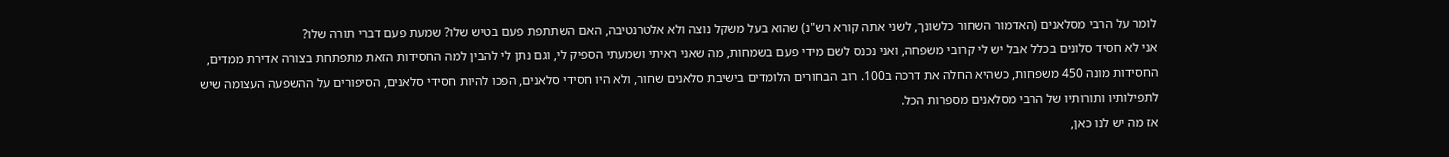לומר על הרבי מסלאנים (האדמור השחור כלשונך, לשני אתה קורא רש"נ) שהוא בעל משקל נוצה ולא אלטרנטיבה, האם השתתפת פעם בטיש שלו? שמעת פעם דברי תורה שלו?
אני לא חסיד סלונים בכלל אבל יש לי קרובי משפחה, ואני נכנס לשם מידי פעם בשמחות, מה שאני ראיתי ושמעתי הספיק לי, וגם נתן לי להבין למה החסידות הזאת מתפתחת בצורה אדירת ממדים, החסידות מונה 450 משפחות, כשהיא החלה את דרכה ב100. רוב הבחורים הלומדים בישיבת סלאנים שחור, ולא היו חסידי סלאנים, הפכו להיות חסידי סלאנים, הסיפורים על ההשפעה העצומה שיש לתפילותיו ותורותיו של הרבי מסלאנים מספרות הכל.
אז מה יש לנו כאן,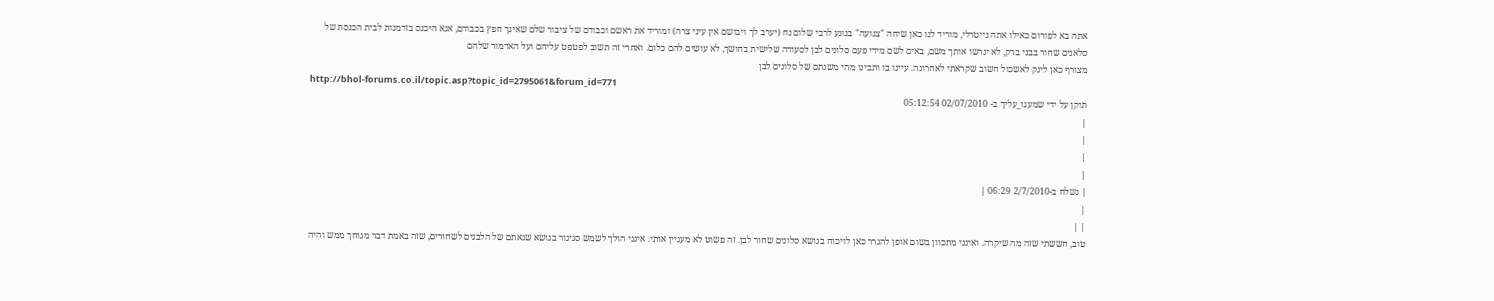אתה בא לפורום כאילו אתה נייטרלי, מוריד לנו כאן שיחה "צנועה" בנוגע לרבי שלום נח (יערב לך ויבושם אין עיני צרה) ומוריד את ראשם וכבודם של ציבור שלם שאינך חפץ בכבודם, אנא היכנס בזדמנות לבית הכנסת של סלאנים שחור בבני ברק, לא יגרשו אותך משם, באים לשם מידי פעם סלונים לבן לסעודה שלישית בחושך, לא עושים להם כלום. ואחרי זה תשוב לפטפט עליהם ועל האדמור שלהם
מצורף כאן לינק לאשכול חשוב שקראתי לאחרונה. עיינו בו ותבינו מהי משנתם של סלונים לבן
http://bhol-forums.co.il/topic.asp?topic_id=2795061&forum_id=771
תוקן על ידי שמענו_עליך ב- 02/07/2010 05:12:54
|
|
|
|
| נשלח ב-2/7/2010 06:29 |
|
| |
טוב, חששתי שזה מה שיקרה. ואינני מתכוון בשום אופן להגרר כאן לויכוח בנושא סלונים שחור לבן. זה פשוט לא מעניין אותי. אינני הולך לשמש סניגור בנושא שנאתם של הלבנים לשחורים, שזה באמת דבר מגוחך ממש והיה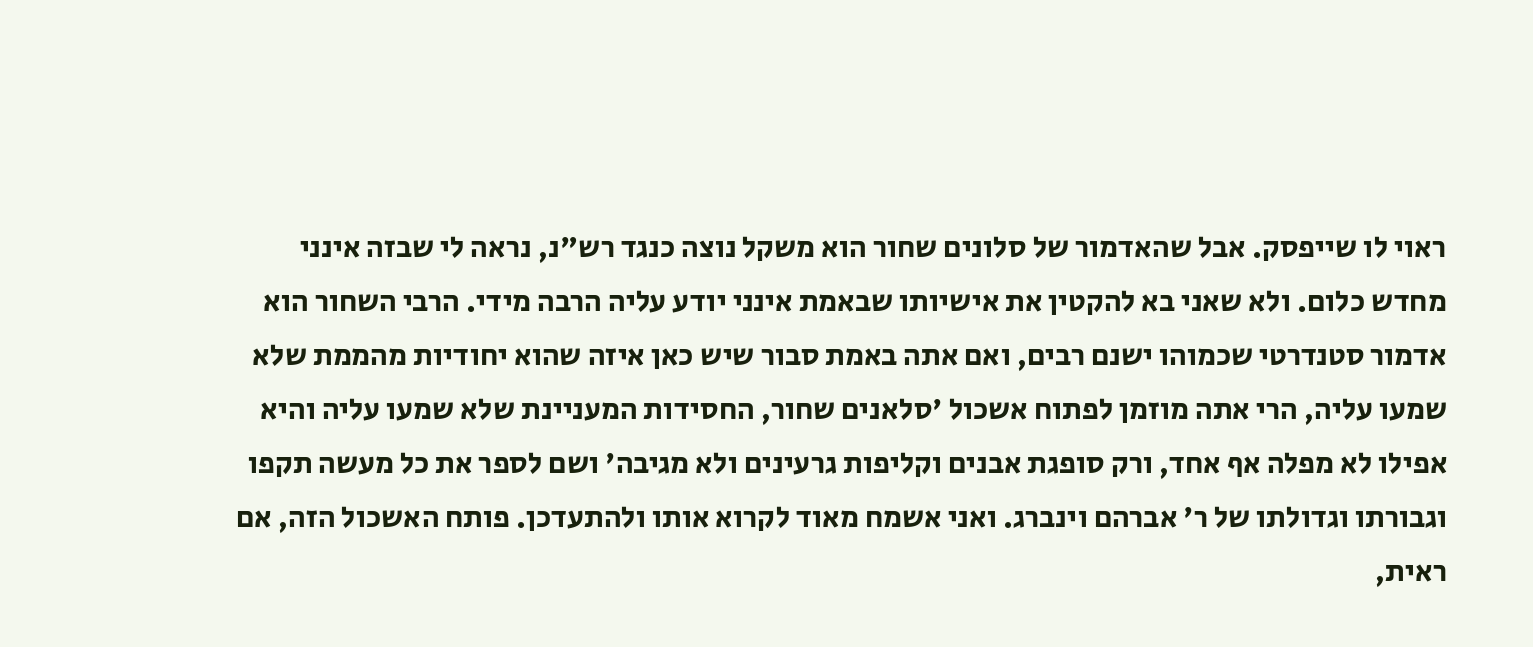ראוי לו שייפסק. אבל שהאדמור של סלונים שחור הוא משקל נוצה כנגד רש"נ, נראה לי שבזה אינני מחדש כלום. ולא שאני בא להקטין את אישיותו שבאמת אינני יודע עליה הרבה מידי. הרבי השחור הוא אדמור סטנדרטי שכמוהו ישנם רבים, ואם אתה באמת סבור שיש כאן איזה שהוא יחודיות מהממת שלא שמעו עליה, הרי אתה מוזמן לפתוח אשכול 'סלאנים שחור, החסידות המעניינת שלא שמעו עליה והיא אפילו לא מפלה אף אחד, ורק סופגת אבנים וקליפות גרעינים ולא מגיבה' ושם לספר את כל מעשה תקפו וגבורתו וגדולתו של ר' אברהם וינברג. ואני אשמח מאוד לקרוא אותו ולהתעדכן. פותח האשכול הזה, אם ראית,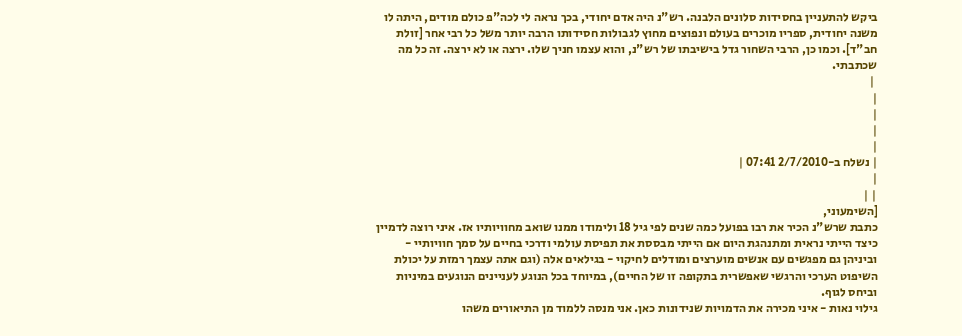ביקש להתעניין בחסידות סלונים הלבנה. רש"נ היה אדם יחודי, בכך נראה לי לכה"פ כולם מודים, היתה לו משנה יחודית, ספריו מוכרים בעולם ונפוצים מחוץ לגבולות חסידותו הרבה יותר משל כל רבי אחר [זולת חב"ד]. וכמו כן, הרבי השחור גדל בישיבתו של רש"נ, והוא עצמו חניך שלו. ירצה או לא ירצה. זה כל מה שכתבתי.
 |
|
|
|
|
| נשלח ב-2/7/2010 07:41 |
|
| |
[השימעוני,
כתבת שרש"נ הכיר את רבו בפועל כמה שנים לפי גיל 18 ולימודו ממנו שואב מחוויותיו אז. איני רוצה לדמיין כיצד הייתי נראית ומתנהגת היום אם הייתי מבססת את תפיסת עולמי ודרכי בחיים על סמך חוויותיי - וביניהן גם מפגשים עם אנשים מוערצים ומודלים לחיקוי - בגילאים אלה (וגם אתה עצמך רמזת על יכולת השיפוט הערכי והרגשי שאפשרית בתקופה זו של החיים), במיוחד בכל הנוגע לעניינים הנוגעים במיניות וביחס לגוף.
גילוי נאות - איני מכירה את הדמויות שנידונות כאן. אני מנסה ללמוד מן התיאורים משהו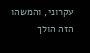עקרוני, והמשהו הזה הולך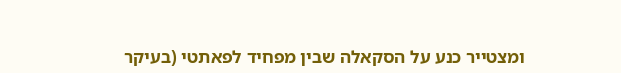ומצטייר כנע על הסקאלה שבין מפחיד לפאתטי (בעיקר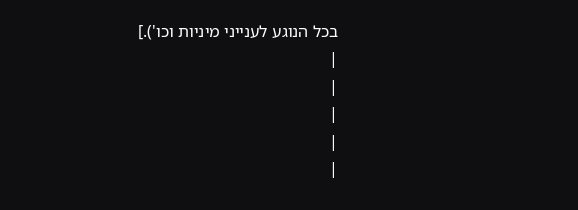בכל הנוגע לענייני מיניות וכו').]
|
|
|
|
|